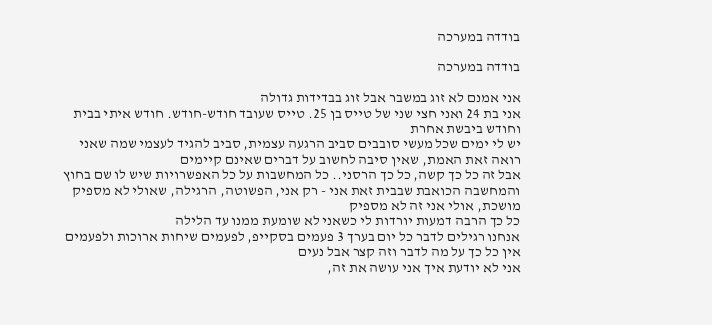בודדה במערכה

בודדה במערכה

אני אמנם לא זוג במשבר אבל זוג בבדידות גדולה
אני בת 24 ואני חצי שני של טייס בן 25. טייס שעובד חודש-חודש. חודש איתי בבית וחודש ביבשת אחרת
יש לי ימים שכל מעשי סובבים סביב הרגעה עצמית, סביב להגיד לעצמי שמה שאני רואה זאת האמת, שאין סיבה לחשוב על דברים שאינם קיימים
אבל זה כל כך קשה, כל כך הרסני.. כל המחשבות על כל האפשרויות שיש לו שם בחוץ
והמחשבה הכואבת שבבית זאת אני - רק אני, הפשוטה, הרגילה, שאולי לא מספיק מושכת, אולי אני זה לא מספיק
כל כך הרבה דמעות יורדות לי כשאני לא שומעת ממנו עד הלילה
אנחנו רגילים לדבר כל יום בערך 3 פעמים בסקייפ, לפעמים שיחות ארוכות ולפעמים אין כל כך על מה לדבר וזה קצר אבל נעים
אני לא יודעת איך אני עושה את זה,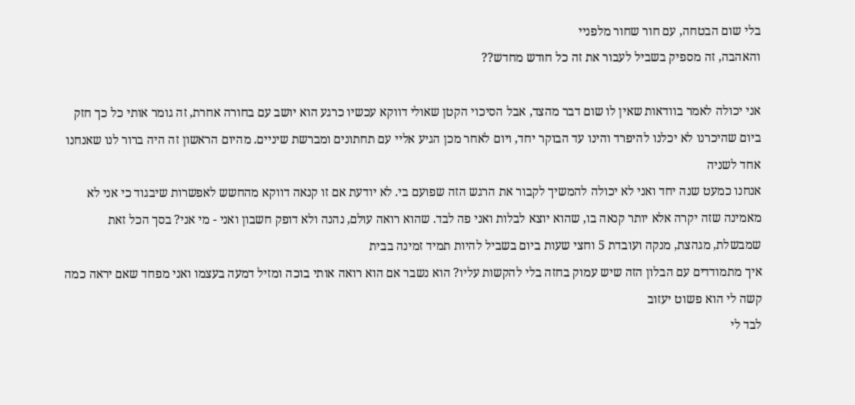בלי שום הבטחה, עם חור שחור מלפניי
והאהבה, זה מספיק בשביל לעבור את זה כל חודש מחדש??

אני יכולה לאמר בוודאות שאין לו שום דבר מהצד, אבל הסיכוי הקטן שאולי דווקא עכשיו כרגע הוא יושב עם בחורה אחרת, זה גומר אותי כל כך חזק
ביום שהיכרנו לא יכלנו להיפרד והינו עד הבוקר יחד, ויום לאחר מכן הגיע אליי עם תחתונים ומברשת שיניים. מהיום הראשון זה היה ברור לנו שאנחנו אחד לשניה
אנחנו כמעט שנה יחד ואני לא יכולה להמשיך לקבור את הרגש הזה שפועם בי. לא יודעת אם זו קנאה דווקא מהחשש לאפשרות שיבגוד כי אני לא מאמינה שזה יקרה אלא יותר קנאה בו, שהוא יוצא לבלות ואני פה לבד. שהוא רואה עולם, נהנה ולא דופק חשבון ואני - מי אני? בסך הכל זאת שמבשלת, מגהצת, מנקה ועובדת 5 וחצי שעות ביום בשביל להיות תמיד זמינה בבית
איך מתמודדים עם הבלון הזה שיש עמוק בחזה בלי להקשות עליו? הוא נשבר אם הוא רואה אותי בוכה ומזיל דמעה בעצמו ואני מפחד שאם יראה כמה קשה לי הוא פשוט יעזוב
לבד לי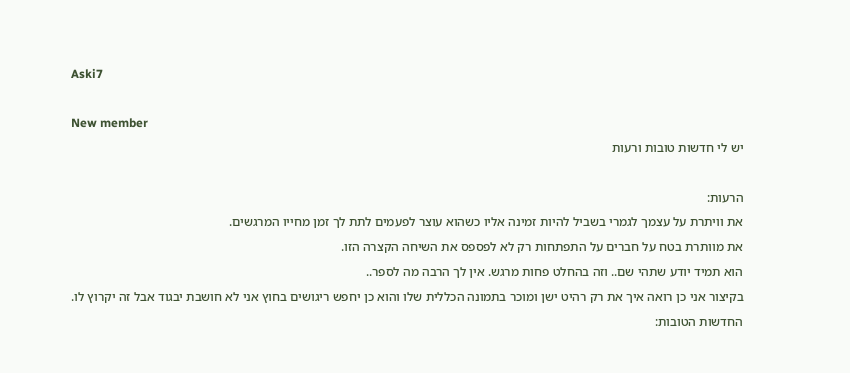Aski7

New member
יש לי חדשות טובות ורעות

הרעות:
את וויתרת על עצמך לגמרי בשביל להיות זמינה אליו כשהוא עוצר לפעמים לתת לך זמן מחייו המרגשים.
את מוותרת בטח על חברים על התפתחות רק לא לפספס את השיחה הקצרה הזו.
הוא תמיד יודע שתהי שם.. וזה בהחלט פחות מרגש. אין לך הרבה מה לספר..
בקיצור אני כן רואה איך את רק רהיט ישן ומוכר בתמונה הכללית שלו והוא כן יחפש ריגושים בחוץ אני לא חושבת יבגוד אבל זה יקרוץ לו.
החדשות הטובות: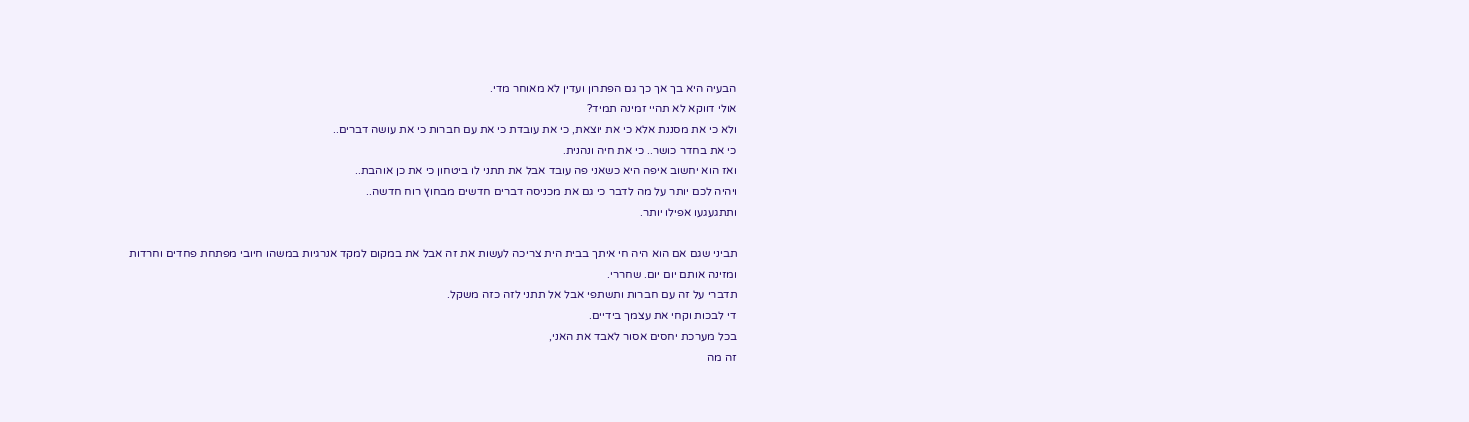הבעיה היא בך אך כך גם הפתרון ועדין לא מאוחר מדי.
אולי דווקא לא תהיי זמינה תמיד?
ולא כי את מסננת אלא כי את יוצאת, כי את עובדת כי את עם חברות כי את עושה דברים..
כי את בחדר כושר.. כי את חיה ונהנית.
ואז הוא יחשוב איפה היא כשאני פה עובד אבל את תתני לו ביטחון כי את כן אוהבת..
ויהיה לכם יותר על מה לדבר כי גם את מכניסה דברים חדשים מבחוץ רוח חדשה..
ותתגעגעו אפילו יותר.

תביני שגם אם הוא היה חי איתך בבית הית צריכה לעשות את זה אבל את במקום למקד אנרגיות במשהו חיובי מפתחת פחדים וחרדות ומזינה אותם יום יום. שחררי.
תדברי על זה עם חברות ותשתפי אבל אל תתני לזה כזה משקל.
די לבכות וקחי את עצמך בידיים.
בכל מערכת יחסים אסור לאבד את האני,
זה מה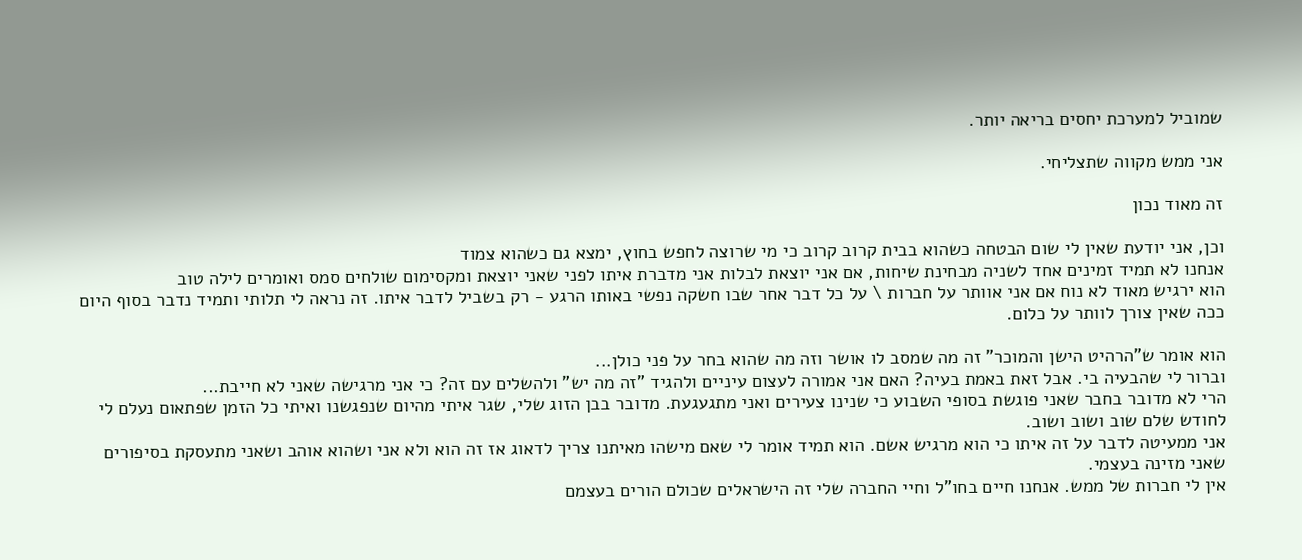שמוביל למערכת יחסים בריאה יותר.

אני ממש מקווה שתצליחי.

זה מאוד נכון

וכן, אני יודעת שאין לי שום הבטחה כשהוא בבית קרוב קרוב כי מי שרוצה לחפש בחוץ, ימצא גם כשהוא צמוד
אנחנו לא תמיד זמינים אחד לשניה מבחינת שיחות, אם אני יוצאת לבלות אני מדברת איתו לפני שאני יוצאת ומקסימום שולחים סמס ואומרים לילה טוב
הוא ירגיש מאוד לא נוח אם אני אוותר על חברות \ על כל דבר אחר שבו חשקה נפשי באותו הרגע - רק בשביל לדבר איתו. זה נראה לי תלותי ותמיד נדבר בסוף היום ככה שאין צורך לוותר על כלום.

הוא אומר ש"הרהיט הישן והמוכר" זה מה שמסב לו אושר וזה מה שהוא בחר על פני כולן...
וברור לי שהבעיה בי. אבל זאת באמת בעיה? האם אני אמורה לעצום עיניים ולהגיד "זה מה יש" ולהשלים עם זה? כי אני מרגישה שאני לא חייבת...
הרי לא מדובר בחבר שאני פוגשת בסופי השבוע כי שנינו צעירים ואני מתגעגעת. מדובר בבן הזוג שלי, שגר איתי מהיום שנפגשנו ואיתי כל הזמן שפתאום נעלם לי לחודש שלם שוב ושוב ושוב.
אני ממעיטה לדבר על זה איתו כי הוא מרגיש אשם. הוא תמיד אומר לי שאם מישהו מאיתנו צריך לדאוג אז זה הוא ולא אני ושהוא אוהב ושאני מתעסקת בסיפורים שאני מזינה בעצמי.
אין לי חברות של ממש. אנחנו חיים בחו"ל וחיי החברה שלי זה הישראלים שכולם הורים בעצמם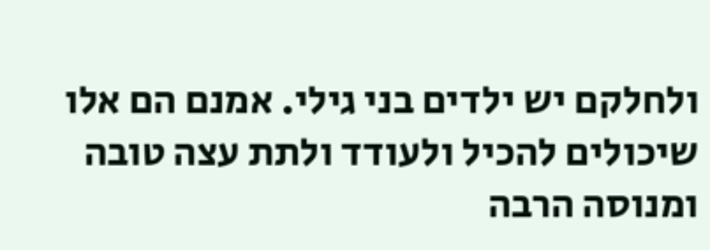ולחלקם יש ילדים בני גילי. אמנם הם אלו שיכולים להכיל ולעודד ולתת עצה טובה ומנוסה הרבה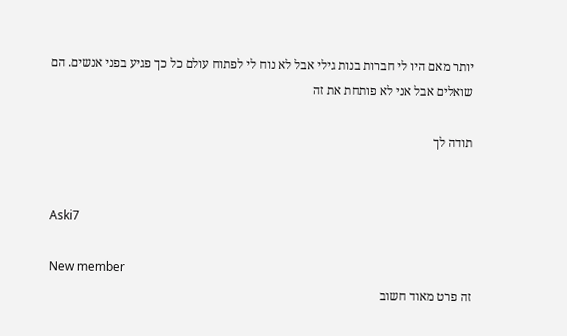יותר מאם היו לי חברות בנות גילי אבל לא נוח לי לפתוח עולם כל כך פגיע בפני אנשים. הם שואלים אבל אני לא פותחת את זה

תודה לך


Aski7

New member
זה פרט מאוד חשוב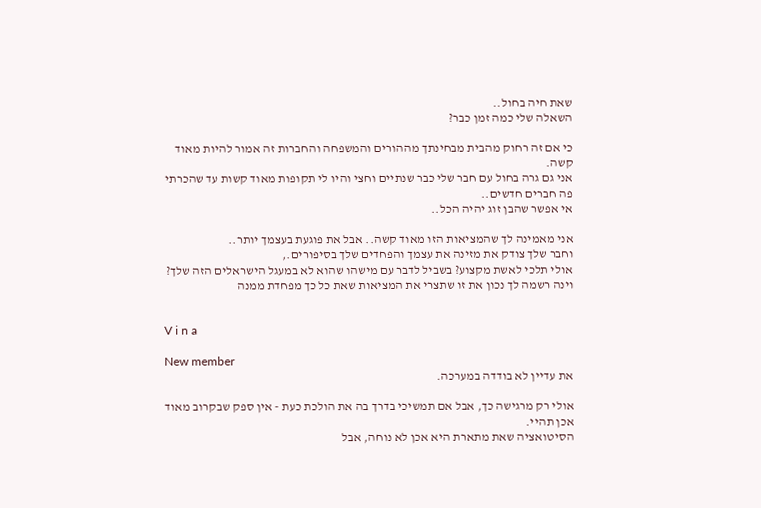שאת חיה בחול..
השאלה שלי כמה זמן כבר?

כי אם זה רחוק מהבית מבחינתך מההורים והמשפחה והחברות זה אמור להיות מאוד קשה.
אני גם גרה בחול עם חבר שלי כבר שנתיים וחצי והיו לי תקופות מאוד קשות עד שהכרתי פה חברים חדשים..
אי אפשר שהבן זוג יהיה הכל..

אני מאמינה לך שהמציאות הזו מאוד קשה.. אבל את פוגעת בעצמך יותר..
וחבר שלך צודק את מזינה את עצמך והפחדים שלך בסיפורים.,
אולי תלכי לאשת מקצוע? בשביל לדבר עם מישהו שהוא לא במעגל הישראלים הזה שלך?
וינה רשמה לך נכון את זו שתצרי את המציאות שאת כל כך מפחדת ממנה


V i n a

New member
את עדיין לא בודדה במערכה.

אולי רק מרגישה כך, אבל אם תמשיכי בדרך בה את הולכת כעת - אין ספק שבקרוב מאוד אכן תהיי.
הסיטואציה שאת מתארת היא אכן לא נוחה, אבל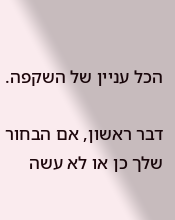הכל עניין של השקפה.

דבר ראשון, אם הבחור שלך כן או לא עשה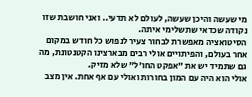מי שעשה והיכן שעשה, לעולם לא תדעי.. ואני חושבת שזו נקודה שכדאי שתשלימי איתה.
הסיטואציה מאפשרת לבחור צעיר לנפוש כל חודש במקום אחר בעולם, והפיתויים אולי רבים מבארצינו הקטנטונת, מה גם שתמיד יש את "אפקט החו'ל" שלא מזיק.
אולי הוא היה עם המון בחורות ואולי עם אף אחת. אין מצב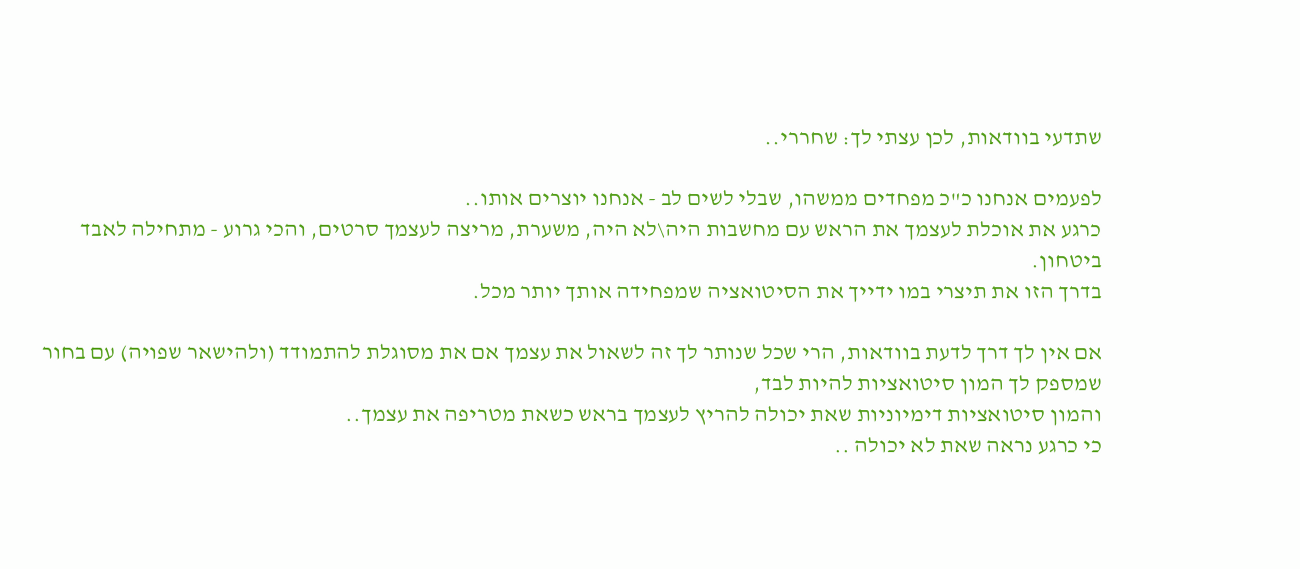שתדעי בוודאות, לכן עצתי לך: שחררי..

לפעמים אנחנו כ"כ מפחדים ממשהו, שבלי לשים לב - אנחנו יוצרים אותו..
כרגע את אוכלת לעצמך את הראש עם מחשבות היה\לא היה, משערת, מריצה לעצמך סרטים, והכי גרוע - מתחילה לאבד ביטחון.
בדרך הזו את תיצרי במו ידייך את הסיטואציה שמפחידה אותך יותר מכל.

אם אין לך דרך לדעת בוודאות, הרי שכל שנותר לך זה לשאול את עצמך אם את מסוגלת להתמודד (ולהישאר שפויה) עם בחור שמספק לך המון סיטואציות להיות לבד,
והמון סיטואציות דימיוניות שאת יכולה להריץ לעצמך בראש כשאת מטריפה את עצמך..
כי כרגע נראה שאת לא יכולה ..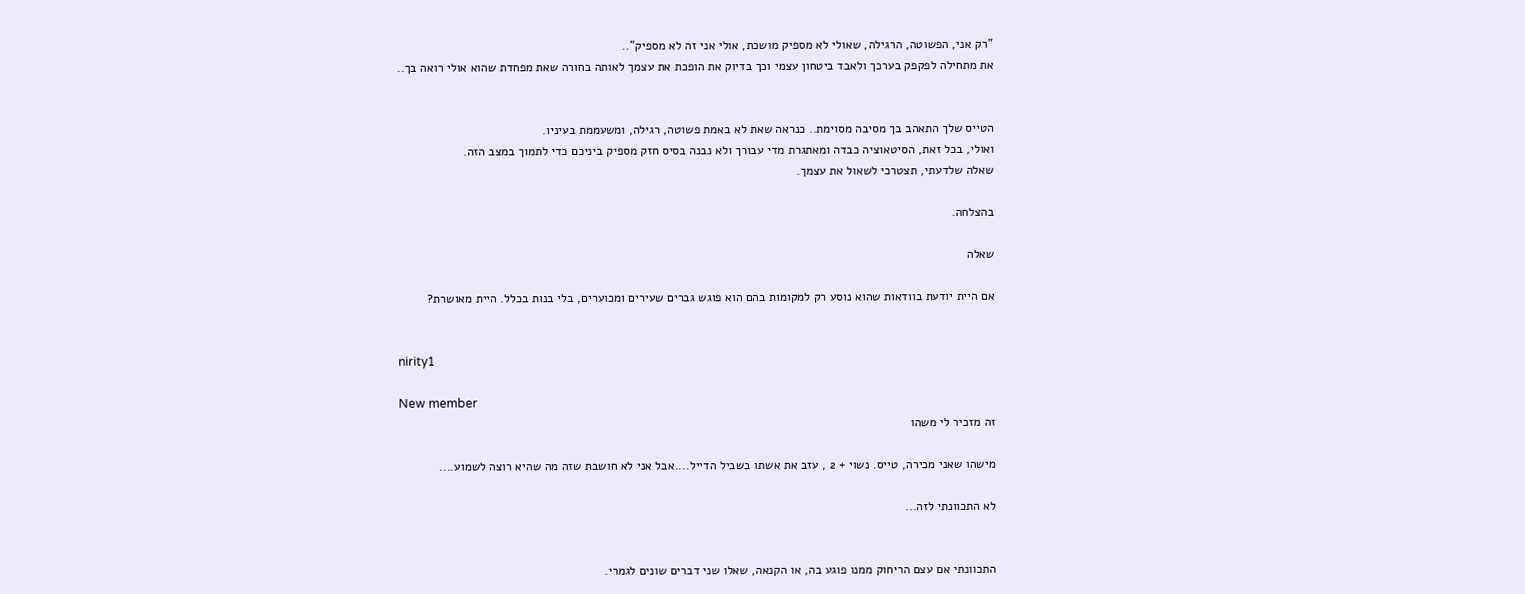"רק אני, הפשוטה, הרגילה, שאולי לא מספיק מושכת, אולי אני זה לא מספיק"..
את מתחילה לפקפק בערכך ולאבד ביטחון עצמי וכך בדיוק את הופכת את עצמך לאותה בחורה שאת מפחדת שהוא אולי רואה בך..


הטייס שלך התאהב בך מסיבה מסוימת.. כנראה שאת לא באמת פשוטה, רגילה, ומשעממת בעיניו.
ואולי, בכל זאת, הסיטאוציה כבדה ומאתגרת מדי עבורך ולא נבנה בסיס חזק מספיק ביניכם כדי לתמוך במצב הזה.
שאלה שלדעתי, תצטרכי לשאול את עצמך.

בהצלחה.

שאלה

אם היית יודעת בוודאות שהוא נוסע רק למקומות בהם הוא פוגש גברים שעירים ומכוערים, בלי בנות בכלל. היית מאושרת?


nirity1

New member
זה מזכיר לי משהו

מישהו שאני מכירה, טייס. נשוי + 2 , עזב את אשתו בשביל הדייל....אבל אני לא חושבת שזה מה שהיא רוצה לשמוע....

לא התכוונתי לזה...


התכוונתי אם עצם הריחוק ממנו פוגע בה, או הקנאה, שאלו שני דברים שונים לגמרי.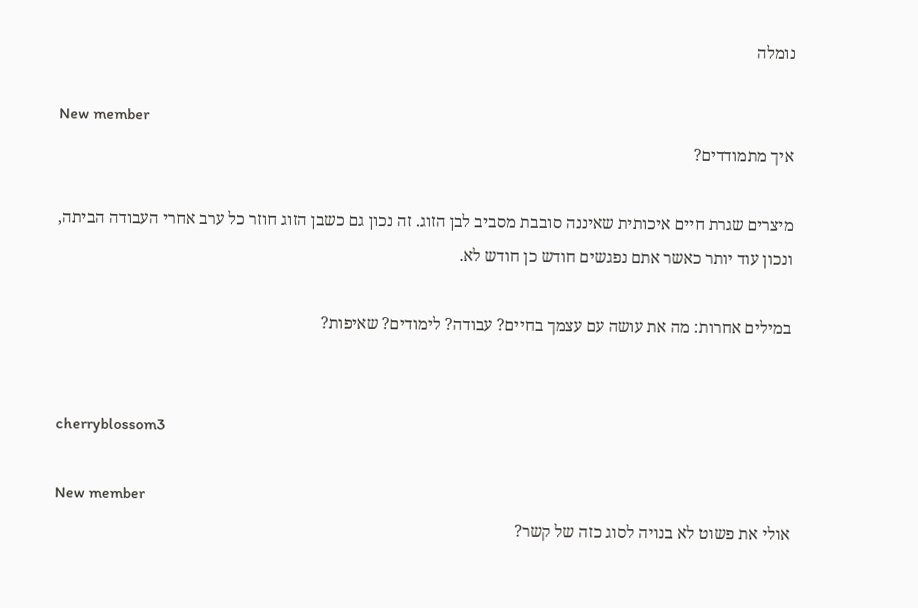נומלה

New member
איך מתמודדים?

מיצרים שגרת חיים איכותית שאיננה סובבת מסביב לבן הזוג. זה נכון גם כשבן הזוג חוזר כל ערב אחרי העבודה הביתה, ונכון עוד יותר כאשר אתם נפגשים חודש כן חודש לא.

במילים אחרות: מה את עושה עם עצמך בחיים? עבודה? לימודים? שאיפות?


cherryblossom3

New member
אולי את פשוט לא בנויה לסוג כזה של קשר?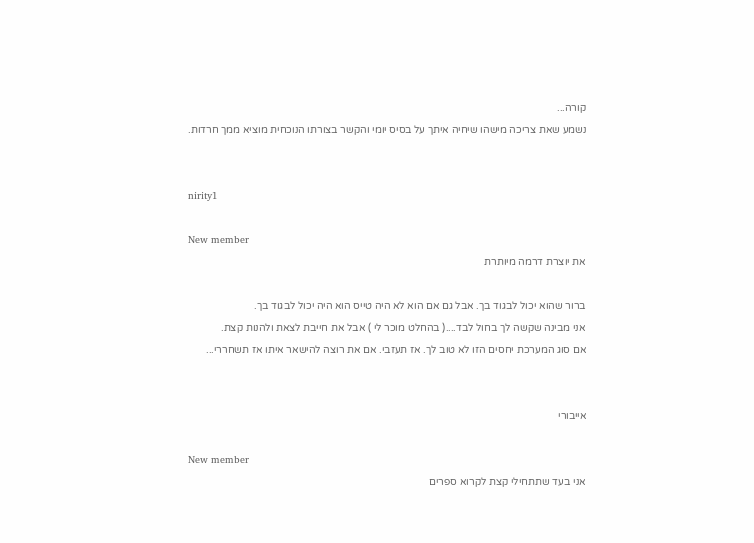קורה...
נשמע שאת צריכה מישהו שיחיה איתך על בסיס יומי והקשר בצורתו הנוכחית מוציא ממך חרדות.


nirity1

New member
את יוצרת דרמה מיותרת

ברור שהוא יכול לבגוד בך. אבל גם אם הוא לא היה טייס הוא היה יכול לבגוד בך.
אני מבינה שקשה לך בחול לבד....( בהחלט מוכר לי ) אבל את חייבת לצאת ולהנות קצת.
אם סוג המערכת יחסים הזו לא טוב לך. אז תעזבי. אם את רוצה להישאר איתו אז תשחררי...


אייבורי

New member
אני בעד שתתחילי קצת לקרוא ספרים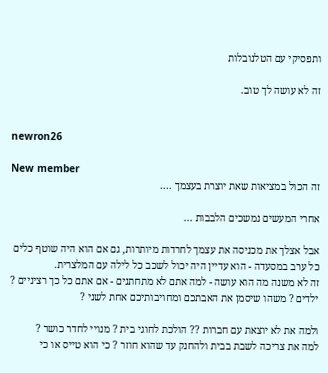ותפסיקי עם הטלנובלות

זה לא עושה לך טוב.


newron26

New member
זה הכול במציאות שאת יוצרת בעצמך ....

אחרי המעשים נמשכים הלבבות ...

אבל אצלך את מכניסה את עצמך לחרדות מיותרות, גם אם הוא היה שוטף כלים כל ערב במסעדה - הוא עדיין היה יכול לשכב כל לילה עם המלצרית.
זה לא משנה מה הוא עושה - למה אתם לא מתחתנים - אם אתם כל כך רציניים ? ילדים ? משהו שיסמן את האבתכם ומחויבותיכם אחת לשני ?

ולמה את לא יוצאת עם חברות ?? הולכת לחוגי בית ? מנויי לחדר כושר ?
למה את צריכה לשבת בבית ולהחנק עד שהוא חוזר ? כי הוא טייס או כי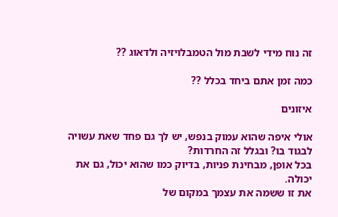זה נוח מידי לשבת מול הטמבלויזיה ולדאוג ??

כמה זמן אתם ביחד בכלל ??

איזונים

אולי איפה שהוא עמוק בנפש, יש לך גם פחד שאת עשויה לבגוד בו? ובגלל זה החרדות?
בכל אופן, מבחינת פניות, בדיוק כמו שהוא יכול, גם את יכולה.
את זו ששמה את עצמך במקום של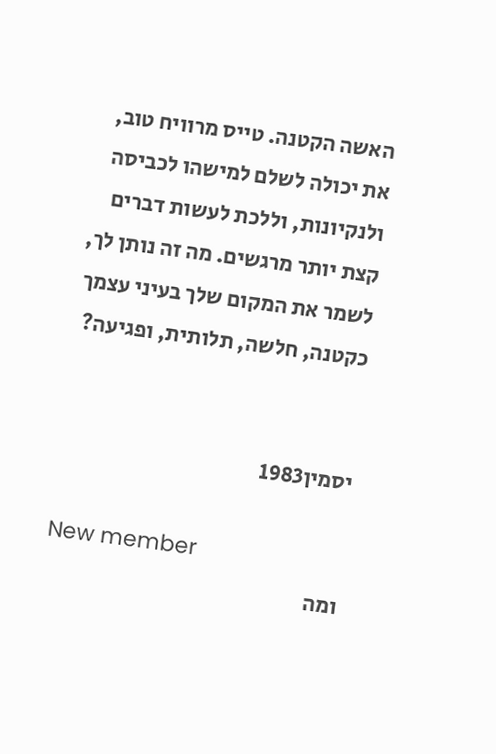האשה הקטנה. טייס מרוויח טוב, את יכולה לשלם למישהו לכביסה ולנקיונות, וללכת לעשות דברים קצת יותר מרגשים. מה זה נותן לך, לשמר את המקום שלך בעיני עצמך כקטנה, חלשה, תלותית, ופגיעה?


יסמין1983

New member
ומה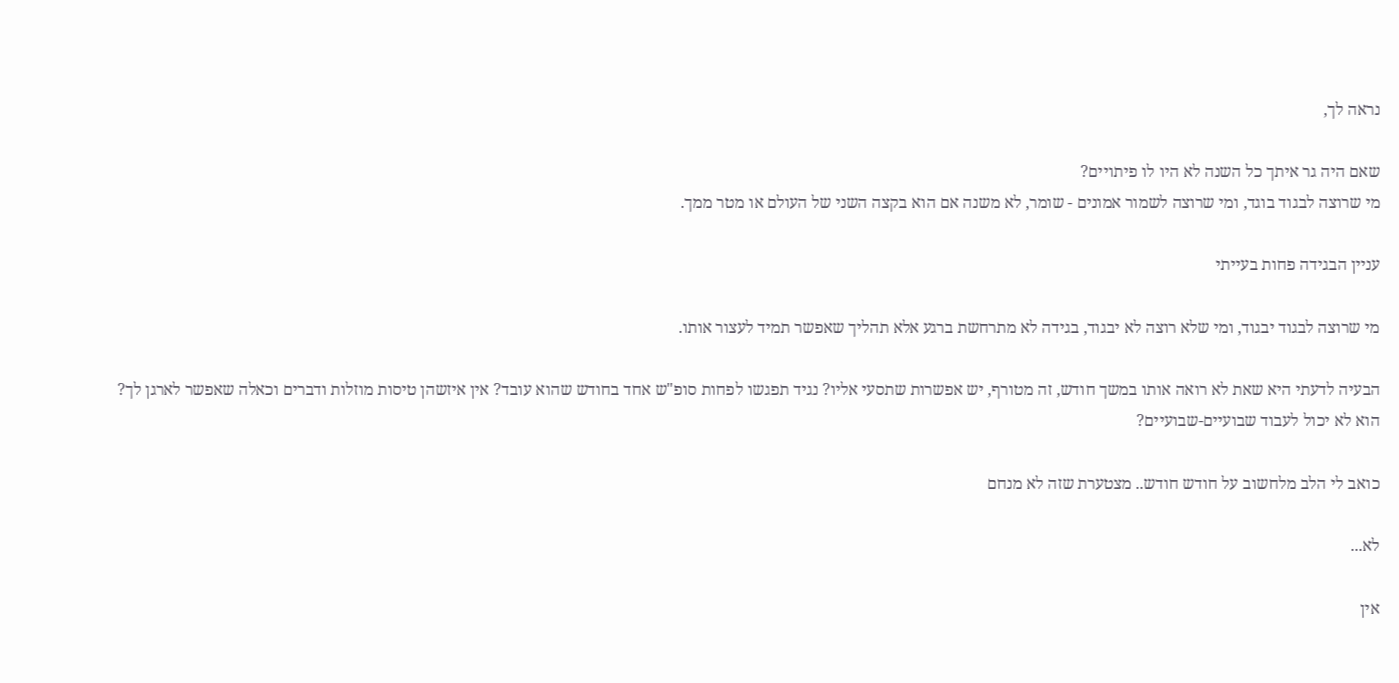נראה לך,

שאם היה גר איתך כל השנה לא היו לו פיתויים?
מי שרוצה לבגוד בוגד, ומי שרוצה לשמור אמונים - שומר, לא משנה אם הוא בקצה השני של העולם או מטר ממך.

עניין הבגידה פחות בעייתי

מי שרוצה לבגוד יבגוד, ומי שלא רוצה לא יבגוד, בגידה לא מתרחשת ברגע אלא תהליך שאפשר תמיד לעצור אותו.

הבעיה לדעתי היא שאת לא רואה אותו במשך חודש, זה מטורף, יש אפשרות שתסעי אליו? נגיד תפגשו לפחות סופ"ש אחד בחודש שהוא עובד? אין איזשהן טיסות מוזלות ודברים וכאלה שאפשר לארגן לך?
הוא לא יכול לעבוד שבועיים-שבועיים?

כואב לי הלב מלחשוב על חודש חודש.. מצטערת שזה לא מנחם

לא...

אין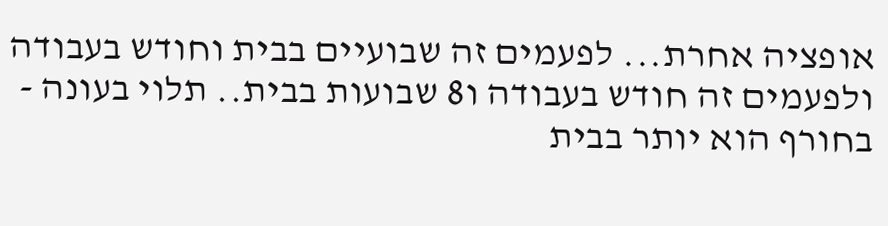אופציה אחרת... לפעמים זה שבועיים בבית וחודש בעבודה ולפעמים זה חודש בעבודה ו8 שבועות בבית.. תלוי בעונה - בחורף הוא יותר בבית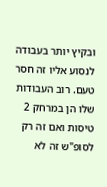ובקיץ יותר בעבודה
לנסוע אליו זה חסר טעם. רוב העבודות שלו הן במרחק 2 טיסות ואם זה רק לסופ"ש זה לא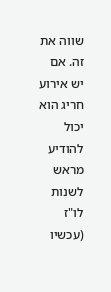שווה את זה. אם יש אירוע חריג הוא יכול להודיע מראש לשנות לו"ז (עכשיו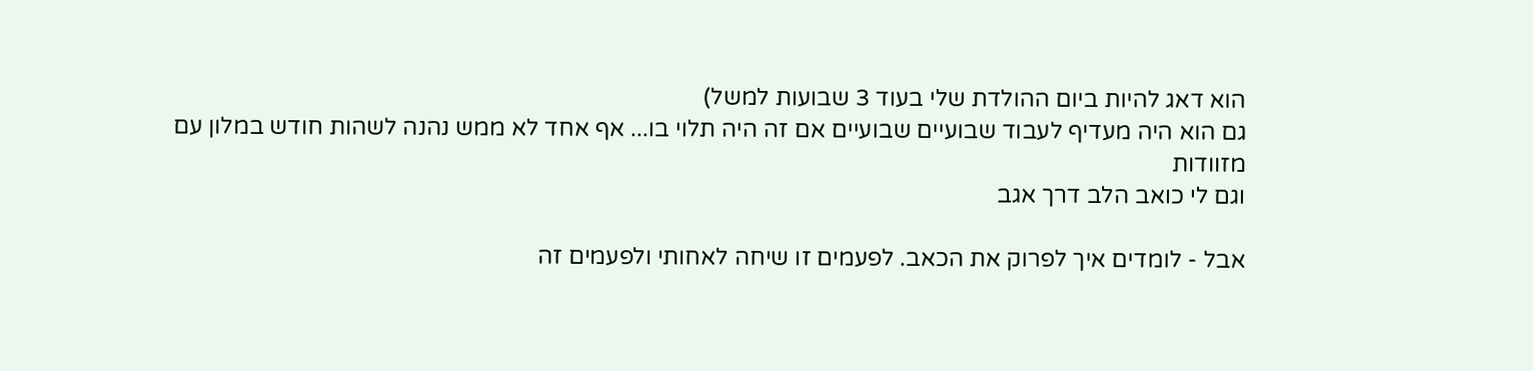הוא דאג להיות ביום ההולדת שלי בעוד 3 שבועות למשל)
גם הוא היה מעדיף לעבוד שבועיים שבועיים אם זה היה תלוי בו... אף אחד לא ממש נהנה לשהות חודש במלון עם מזוודות
וגם לי כואב הלב דרך אגב

אבל - לומדים איך לפרוק את הכאב. לפעמים זו שיחה לאחותי ולפעמים זה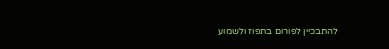להתבכיין לפורום בתפוז ולשמוע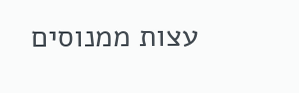עצות ממנוסים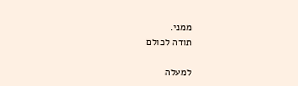ממני.
תודה לכולם

למעלה